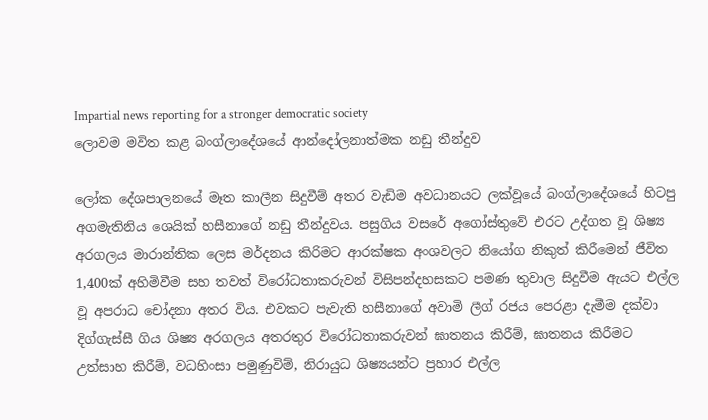Impartial news reporting for a stronger democratic society
ලොවම මවිත කළ බංග්ලාදේශයේ ආන්දෝලනාත්මක නඩු තීන්දුව

ලෝක දේශපාලනයේ මෑත කාලීන සිදුවීම් අතර වැඩිම අවධානයට ලක්වූයේ බංග්ලාදේශයේ හිටපු අගමැතිනිය ශෙයික් හසීනාගේ නඩු තීන්දුවය. පසුගිය වසරේ අගෝස්තුවේ එරට උද්ගත වූ ශිෂ්‍ය අරගලය මාරාන්තික ලෙස මර්දනය කිරිමට ආරක්ෂක අංශවලට නියෝග නිකුත් කිරීමෙන් ජීවිත 1,400ක් අහිමිවීම සහ තවත් විරෝධතාකරුවන් විසිපන්දහසකට පමණ තුවාල සිදුවීම ඇයට එල්ල වූ අපරාධ චෝදනා අතර විය. එවකට පැවැති හසීනාගේ අවාමි ලීග් රජය පෙරළා දැමීම දක්වා දිග්ගැස්සී ගිය ශිෂ්‍ය අරගලය අතරතුර විරෝධතාකරුවන් ඝාතනය කිරීම්, ඝාතනය කිරීමට උත්සාහ කිරීම්, වධහිංසා පමුණුවිම්, නිරායුධ ශිෂ්‍යයන්ට ප්‍රහාර එල්ල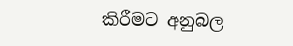කිරීමට අනුබල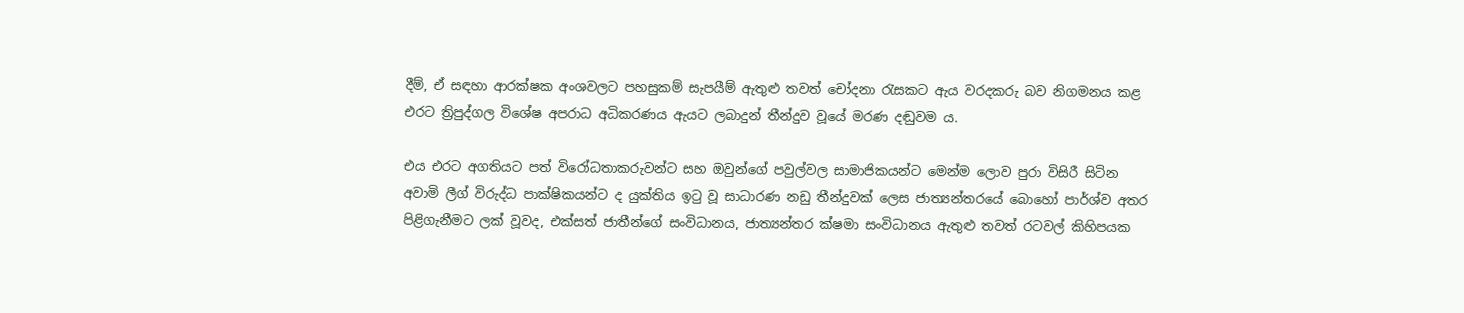දීම්, ඒ සඳහා ආරක්ෂක අංශවලට පහසුකම් සැපයීම් ඇතුළු තවත් චෝදනා රැසකට ඇය වරදකරු බව නිගමනය කළ එරට ත්‍රිපුද්ගල විශේෂ අපරාධ අධිකරණය ඇයට ලබාදුන් තීන්දුව වූයේ මරණ දඬුවම ය.

එය එරට අගතියට පත් විරෝධතාකරුවන්ට සහ ඔවුන්ගේ පවුල්වල සාමාජිකයන්ට මෙන්ම ලොව පුරා විසිරී සිටින අවාමි ලීග් විරුද්ධ පාක්ෂිකයන්ට ද යුක්තිය ඉටු වූ සාධාරණ නඩු තීන්දුවක් ලෙස ජාත්‍යන්තරයේ බොහෝ පාර්ශ්ව අතර පිළිගැනීමට ලක් වූවද, එක්සත් ජාතීන්ගේ සංවිධානය, ජාත්‍යන්තර ක්ෂමා සංවිධානය ඇතුළු තවත් රටවල් කිහිපයක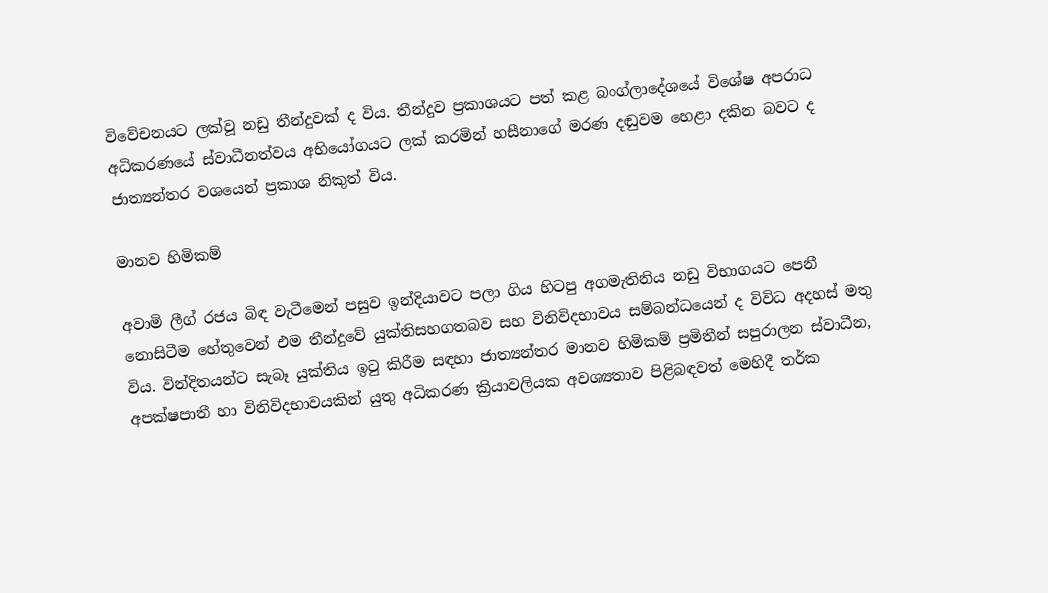විවේචනයට ලක්වූ නඩු තීන්දුවක් ද විය. තීන්දුව ප්‍රකාශයට පත් කළ බංග්ලාදේශයේ විශේෂ අපරාධ අධිකරණයේ ස්වාධීනත්වය අභියෝගයට ලක් කරමින් හසීනාගේ මරණ දඬුවම හෙළා දකින බවට ද ජාත්‍යන්තර වශයෙන් ප්‍රකාශ නිකුත් විය.

මානව හිමිකම්

අවාමි ලීග් රජය බිඳ වැටීමෙන් පසුව ඉන්දියාවට පලා ගිය හිටපු අගමැතිනිය නඩු විභාගයට පෙනී නොසිටීම හේතුවෙන් එම තීන්දුවේ යුක්තිසහගතබව සහ විනිවිදභාවය සම්බන්ධයෙන් ද විවිධ අදහස් මතු විය. වින්දිතයන්ට සැබෑ යුක්තිය ඉටු කිරීම සඳහා ජාත්‍යන්තර මානව හිමිකම් ප්‍රමිතීන් සපුරාලන ස්වාධීන, අපක්ෂපාතී හා විනිවිදභාවයකින් යුතු අධිකරණ ක්‍රියාවලියක අවශ්‍යතාව පිළිබඳවත් මෙහිදී තර්ක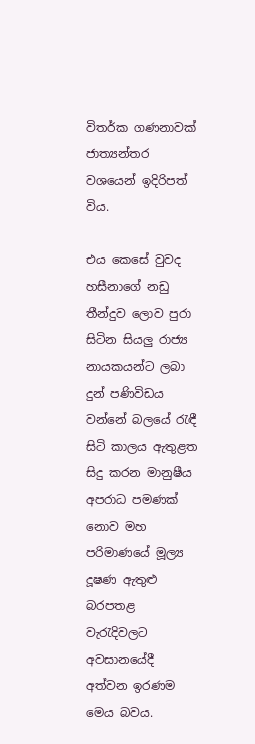විතර්ක ගණනාවක් ජාත්‍යන්තර වශයෙන් ඉදිරිපත් විය.

එය කෙසේ වුවද හසීනාගේ නඩු තීන්දුව ලොව පුරා සිටින සියලු රාජ්‍ය නායකයන්ට ලබා දුන් පණිවිඩය වන්නේ බලයේ රැඳී සිටි කාලය ඇතුළත සිදු කරන මානුෂීය අපරාධ පමණක් නොව මහ පරිමාණයේ මූල්‍ය දූෂණ ඇතුළු බරපතළ වැරැදිවලට අවසානයේදී අත්වන ඉරණම මෙය බවය.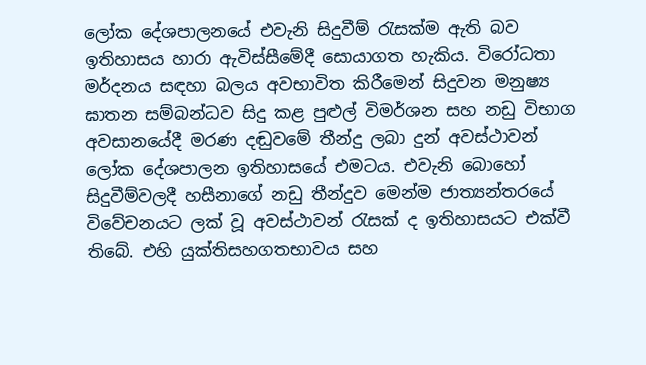ලෝක දේශපාලනයේ එවැනි සිදුවීම් රැසක්ම ඇති බව ඉතිහාසය හාරා ඇවිස්සීමේදී සොයාගත හැකිය. විරෝධතා මර්දනය සඳහා බලය අවභාවිත කිරීමෙන් සිදුවන මනුෂ්‍ය ඝාතන සම්බන්ධව සිදු කළ පුළුල් විමර්ශන සහ නඩු විභාග අවසානයේදී මරණ දඬුවමේ තීන්දු ලබා දුන් අවස්ථාවන් ලෝක දේශපාලන ඉතිහාසයේ එමටය. එවැනි බොහෝ සිදුවීම්වලදී හසීනාගේ නඩු තීන්දුව මෙන්ම ජාත්‍යන්තරයේ විවේචනයට ලක් වූ අවස්ථාවන් රැසක් ද ඉතිහාසයට එක්වී තිබේ. එහි යුක්තිසහගතභාවය සහ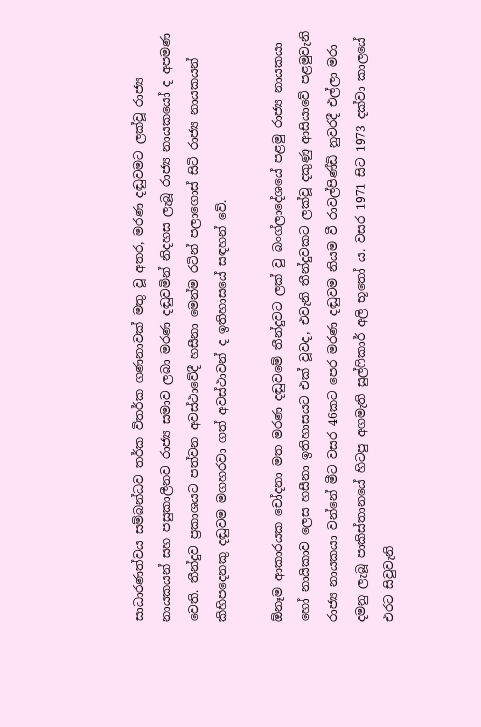සාධාරණත්වය සම්බන්ධව තර්ක විතර්ක ගණනාවක් මතු වූ අතර, මරණ දඬුවමට ලක්වූ රාජ්‍ය නායකයන් සහ පසුකාලීනව රාජ්‍ය සමාව ලබා මරණ දඬුවමින් නිදහස ලැබූ රාජ්‍ය නායකයෝ ද අපමණ වෙති. තීන්දුව ප්‍රකාශයට පත්වන අවස්ථාවේදී හසීනා මෙන්ම රටින් පලාගොස් සිටි රාජ්‍ය නායකයන් කිහිපදෙනකු දඬුවම මගහරවා ගත් අවස්ථාවන් ද ඉතිහාසයේ සඳහන් වේ.

ඕනෑම ආකාරයක චෝදනා මත මරණ දඬුවමේ තීන්දුවට ලක් වු බංග්ලාදේශයේ පළමු රාජ්‍ය නායකයා හෝ නායිකාව ලෙස හසීනා ඉතිහාසයට එක් වූවද, එවැනි තීන්දුවකට ලක්වූ දකුණු ආසියාවේ පළමුවැනි රාජ්‍ය නායකයා වන්නේ මීට වසර 46කට පෙර මරණ දඬුවම නියම වී රාවල්පිණ්ඩි නුවරදී එල්ලා මරා දමනු ලැබූ පාකිස්තානයේ හිටපු අගමැති සුල්ෆිකාර් අලි භූතෝ ය. වසර 1971 සිට 1973 දක්වා කාලයේ එරට සිවුවැනි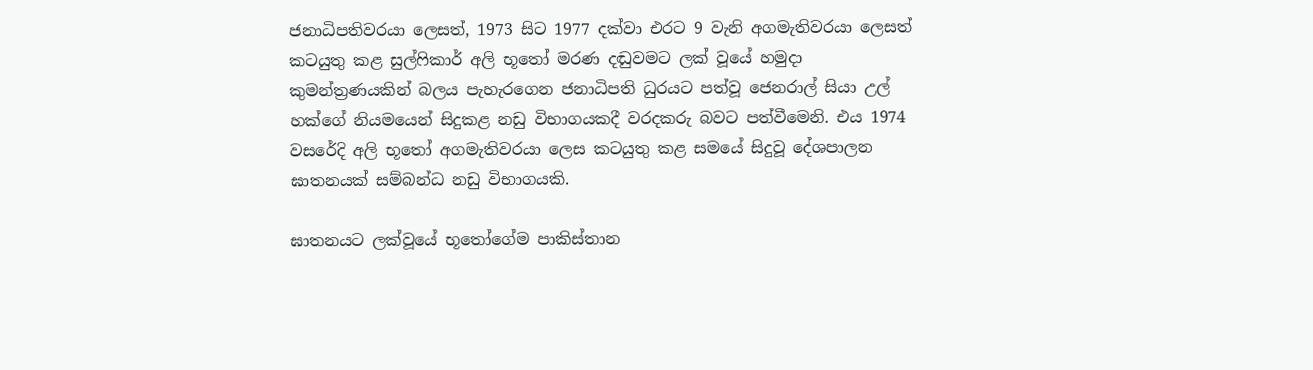ජනාධිපතිවරයා ලෙසත්, 1973 සිට 1977 දක්වා එරට 9 වැනි අගමැතිවරයා ලෙසත් කටයුතු කළ සුල්ෆිකාර් අලි භූතෝ මරණ දඬුවමට ලක් වූයේ හමුදා කුමන්ත්‍රණයකින් බලය පැහැරගෙන ජනාධිපති ධුරයට පත්වූ ජෙනරාල් සියා උල් හක්ගේ නියමයෙන් සිදුකළ නඩු විභාගයකදී වරදකරු බවට පත්වීමෙනි. එය 1974 වසරේදි අලි භූතෝ අගමැතිවරයා ලෙස කටයුතු කළ සමයේ සිදුවූ දේශපාලන ඝාතනයක් සම්බන්ධ නඩු විභාගයකි.

ඝාතනයට ලක්වූයේ භූතෝගේම පාකිස්තාන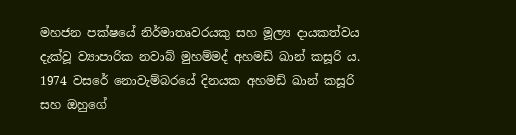මහජන පක්ෂයේ නිර්මාතෘවරයකු සහ මූල්‍ය දායකත්වය දැක්වූ ව්‍යාපාරික නවාබ් මුහම්මද් අහමඩ් ඛාන් කසූරි ය. 1974 වසරේ නොවැම්බරයේ දිනයක අහමඩ් ඛාන් කසූරි සහ ඔහුගේ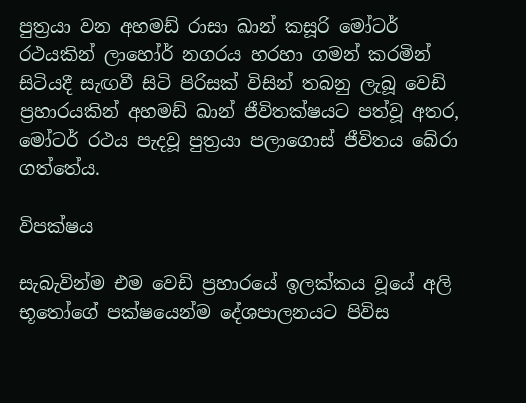පුත්‍රයා වන අහමඩ් රාසා ඛාන් කසූරි මෝටර් රථයකින් ලාහෝර් නගරය හරහා ගමන් කරමින් සිටියදී සැඟවී සිටි පිරිසක් විසින් තබනු ලැබූ වෙඩි ප්‍රහාරයකින් අහමඩ් ඛාන් ජීවිතක්ෂයට පත්වූ අතර, මෝටර් රථය පැදවූ පුත්‍රයා පලාගොස් ජීවිතය බේරා ගත්තේය.

විපක්ෂය

සැබැවින්ම එම වෙඩි ප්‍රහාරයේ ඉලක්කය වූයේ අලි භූතෝගේ පක්ෂයෙන්ම දේශපාලනයට පිවිස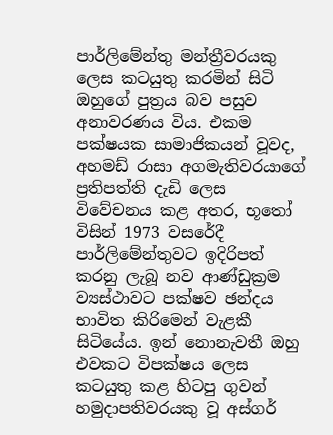පාර්ලිමේන්තු මන්ත්‍රීවරයකු ලෙස කටයුතු කරමින් සිටි ඔහුගේ පුත්‍රය බව පසුව අනාවරණය විය. එකම පක්ෂයක සාමාජිකයන් වූවද, අහමඩ් රාසා අගමැතිවරයාගේ ප්‍රතිපත්ති දැඩි ලෙස විවේචනය කළ අතර, භූතෝ විසින් 1973 වසරේදී පාර්ලිමේන්තුවට ඉදිරිපත් කරනු ලැබූ නව ආණ්ඩුක්‍රම ව්‍යස්ථාවට පක්ෂව ඡන්දය භාවිත කිරිමෙන් වැළකී සිටියේය. ඉන් නොනැවතී ඔහු එවකට විපක්ෂය ලෙස කටයුතු කළ හිටපු ගුවන් හමුදාපතිවරයකු වූ අස්ගර්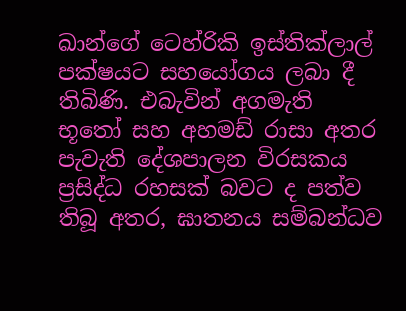ඛාන්ගේ ටෙහ්රිකි ඉස්තික්ලාල් පක්ෂයට සහයෝගය ලබා දී තිබිණි. එබැවින් අගමැති භූතෝ සහ අහමඩ් රාසා අතර පැවැති දේශපාලන විරසකය ප්‍රසිද්ධ රහසක් බවට ද පත්ව තිබූ අතර, ඝාතනය සම්බන්ධව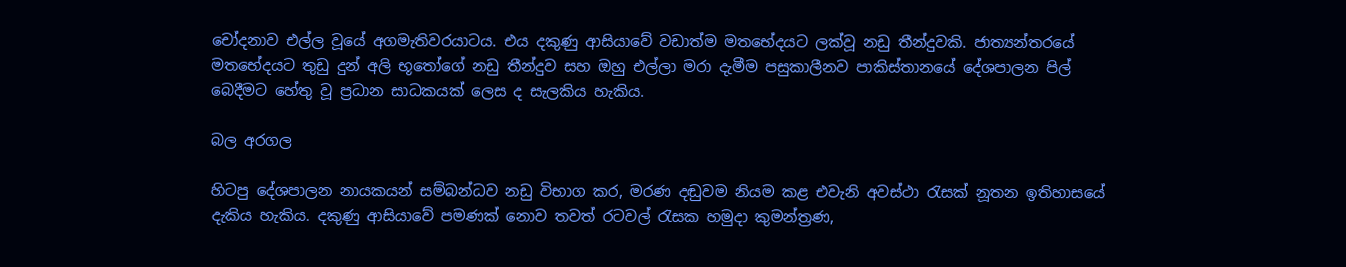චෝදනාව එල්ල වූයේ අගමැතිවරයාටය. එය දකුණු ආසියාවේ වඩාත්ම මතභේදයට ලක්වූ නඩු තීන්දුවකි. ජාත්‍යන්තරයේ මතභේදයට තුඩු දුන් අලි භූතෝගේ නඩු තීන්දුව සහ ඔහු එල්ලා මරා දැමීම පසුකාලීනව පාකිස්තානයේ දේශපාලන පිල් බෙදීමට හේතු වූ ප්‍රධාන සාධකයක් ලෙස ද සැලකිය හැකිය.

බල අරගල

හිටපු දේශපාලන නායකයන් සම්බන්ධව නඩු විභාග කර, මරණ දඬුවම නියම කළ එවැනි අවස්ථා රැසක් නූතන ඉතිහාසයේ දැකිය හැකිය. දකුණු ආසියාවේ පමණක් නොව තවත් රටවල් රැසක හමුදා කුමන්ත්‍රණ,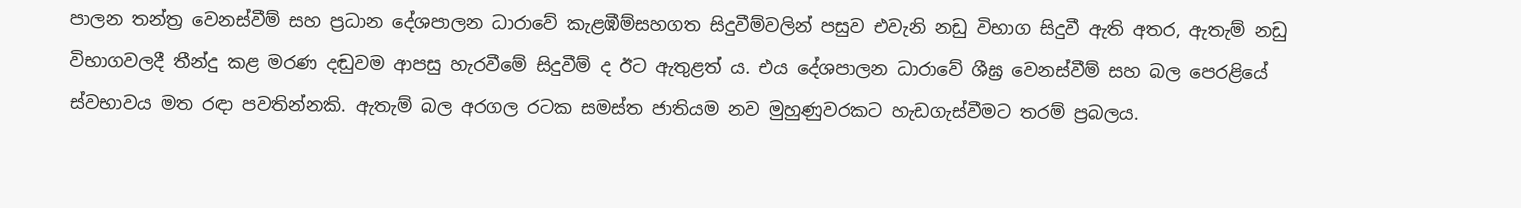පාලන තන්ත්‍ර වෙනස්වීම් සහ ප්‍රධාන දේශපාලන ධාරාවේ කැළඹීම්සහගත සිදුවීම්වලින් පසුව එවැනි නඩු විභාග සිදුවී ඇති අතර, ඇතැම් නඩු විභාගවලදී තීන්දු කළ මරණ දඬුවම ආපසු හැරවීමේ සිදුවීම් ද ඊට ඇතුළත් ය. එය දේශපාලන ධාරාවේ ශීඝ්‍ර වෙනස්වීම් සහ බල පෙරළියේ ස්වභාවය මත රඳා පවතින්නකි. ඇතැම් බල අරගල රටක සමස්ත ජාතියම නව මුහුණුවරකට හැඩගැස්වීමට තරම් ප්‍රබලය.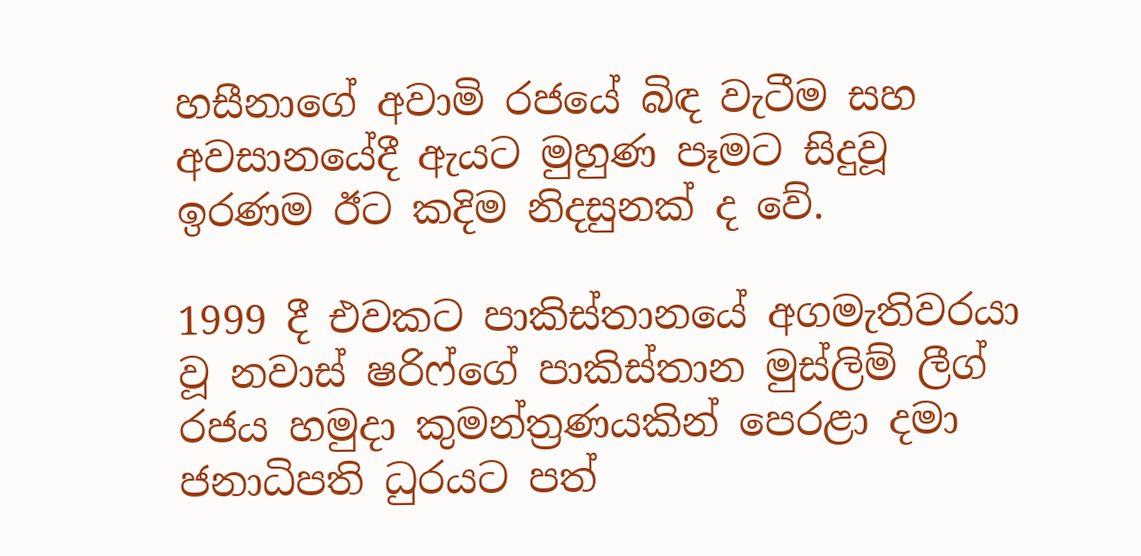හසීනාගේ අවාමි රජයේ බිඳ වැටීම සහ අවසානයේදී ඇයට මුහුණ පෑමට සිදුවූ ඉරණම ඊට කදිම නිදසුනක් ද වේ.

1999 දී එවකට පාකිස්තානයේ අගමැතිවරයා වූ නවාස් ෂරිෆ්ගේ පාකිස්තාන මුස්ලිම් ලීග් රජය හමුදා කුමන්ත්‍රණයකින් පෙරළා දමා ජනාධිපති ධුරයට පත්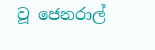වූ ජෙනරාල්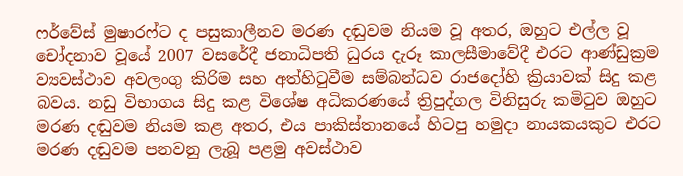ෆර්වේස් මුෂාරෆ්ට ද පසුකාලීනව මරණ දඬුවම නියම වූ අතර, ඔහුට එල්ල වූ චෝදනාව වූයේ 2007 වසරේදී ජනාධිපති ධුරය දැරූ කාලසීමාවේදී එරට ආණ්ඩුක්‍රම ව්‍යවස්ථාව අවලංගු කිරිම සහ අත්හිටුවීම සම්බන්ධව රාජදෝහි ක්‍රියාවක් සිදු කළ බවය. නඩු විභාගය සිදු කළ විශේෂ අධිකරණයේ ත්‍රිපුද්ගල විනිසුරු කමිටුව ඔහුට මරණ දඬුවම නියම කළ අතර, එය පාකිස්තානයේ හිටපු හමුදා නායකයකුට එරට මරණ දඬුවම පනවනු ලැබූ පළමු අවස්ථාව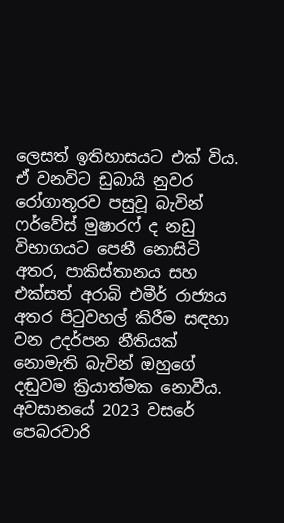ලෙසත් ඉතිහාසයට එක් විය. ඒ වනවිට ඩුබායි නුවර රෝගාතූරව පසුවූ බැවින් ෆර්වේස් මුෂාරෆ් ද නඩු විභාගයට පෙනී නොසිටි අතර, පාකිස්තානය සහ එක්සත් අරාබි එමීර් රාජ්‍යය අතර පිටුවහල් කිරීම සඳහා වන උදර්පන නීතියක් නොමැති බැවින් ඔහුගේ දඬුවම ක්‍රියාත්මක නොවීය. අවසානයේ 2023 වසරේ පෙබරවාරි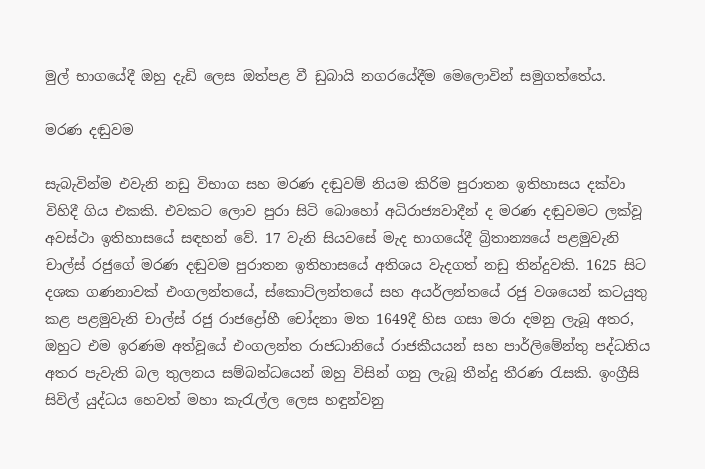මුල් භාගයේදී ඔහු දැඩි ලෙස ඔත්පළ වී ඩුබායි නගරයේදීම මෙලොවින් සමුගත්තේය.

මරණ දඬුවම

සැබැවින්ම එවැනි නඩු විභාග සහ මරණ දඬුවම් නියම කිරිම පුරාතන ඉතිහාසය දක්වා විහිදී ගිය එකකි. එවකට ලොව පුරා සිටි බොහෝ අධිරාජ්‍යවාදීන් ද මරණ දඬුවමට ලක්වූ අවස්ථා ඉතිහාසයේ සඳහන් වේ. 17 වැනි සියවසේ මැද භාගයේදී බ්‍රිතාන්‍යයේ පළමුවැනි චාල්ස් රජුගේ මරණ දඬුවම පුරාතන ඉතිහාසයේ අතිශය වැදගත් නඩු තින්දුවකි. 1625 සිට දශක ගණනාවක් එංගලන්තයේ, ස්කොට්ලන්තයේ සහ අයර්ලන්තයේ රජු වශයෙන් කටයුතු කළ පළමුවැනි චාල්ස් රජු රාජද්‍රෝහී චෝදනා මත 1649දී හිස ගසා මරා දමනු ලැබූ අතර, ඔහුට එම ඉරණම අත්වූයේ එංගලන්ත රාජධානියේ රාජකීයයන් සහ පාර්ලිමේන්තු පද්ධතිය අතර පැවැති බල තුලනය සම්බන්ධයෙන් ඔහු විසින් ගනු ලැබූ තීන්දු තීරණ රැසකි. ඉංග්‍රීසි සිවිල් යුද්ධය හෙවත් මහා කැරැල්ල ලෙස හඳුන්වනු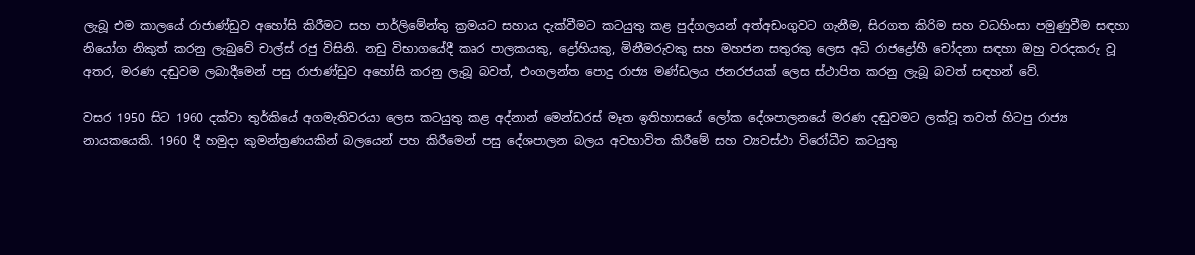ලැබූ එම කාලයේ රාජාණ්ඩුව අහෝසි කිරීමට සහ පාර්ලිමේන්තු ක්‍රමයට සහාය දැක්වීමට කටයුතු කළ පුද්ගලයන් අත්අඩංගුවට ගැනීම, සිරගත කිරිම සහ වධහිංසා පමුණුවීම සඳහා නියෝග නිකුත් කරනු ලැබුවේ චාල්ස් රජු විසිනි. නඩු විභාගයේදී කෘර පාලකයකු, ද්‍රෝහියකු, මිනීමරුවකු සහ මහජන සතුරකු ලෙස අධි රාජද්‍රෝහී චෝදනා සඳහා ඔහු වරදකරු වූ අතර, මරණ දඬුවම ලබාදීමෙන් පසු රාජාණ්ඩුව අහෝසි කරනු ලැබූ බවත්, එංගලන්ත පොදු රාජ්‍ය මණ්ඩලය ජනරජයක් ලෙස ස්ථාපිත කරනු ලැබූ බවත් සඳහන් වේ.

වසර 1950 සිට 1960 දක්වා තුර්කියේ අගමැතිවරයා ලෙස කටයුතු කළ අද්නාන් මෙන්ඩරස් මෑත ඉතිහාසයේ ලෝක දේශපාලනයේ මරණ දඬුවමට ලක්වූ තවත් හිටපු රාජ්‍ය නායකයෙකි. 1960 දී හමුදා කුමන්ත්‍රණයකින් බලයෙන් පහ කිරීමෙන් පසු දේශපාලන බලය අවභාවිත කිරීමේ සහ ව්‍යවස්ථා විරෝධීව කටයුතු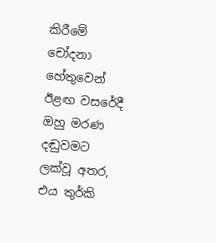කිරීමේ චෝදනා හේතුවෙන් ඊළඟ වසරේදී ඔහු මරණ දඬුවමට ලක්වූ අතර, එය තුර්කි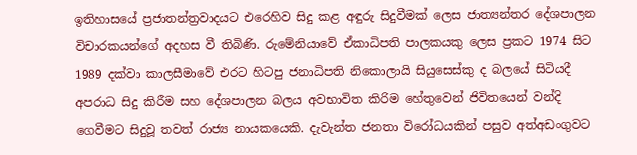ඉතිහාසයේ ප්‍රජාතන්ත්‍රවාදයට එරෙහිව සිදු කළ අඳුරු සිදුවීමක් ලෙස ජාත්‍යන්තර දේශපාලන විචාරකයන්ගේ අදහස වී තිබිණි. රුමේනියාවේ ඒකාධිපති පාලකයකු ලෙස ප්‍රකට 1974 සිට 1989 දක්වා කාලසීමාවේ එරට හිටපු ජනාධිපති නිකොලායි සියුසෙස්කු ද බලයේ සිටියදී අපරාධ සිදු කිරීම සහ දේශපාලන බලය අවභාවිත කිරිම හේතුවෙන් ජිවිතයෙන් වන්දි ගෙවීමට සිදුවූ තවත් රාජ්‍ය නායකයෙකි. දැවැන්ත ජනතා විරෝධයකින් පසුව අත්අඩංගුවට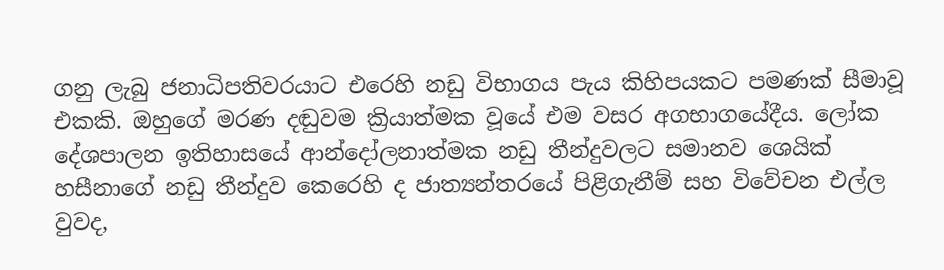ගනු ලැබු ජනාධිපතිවරයාට එරෙහි නඩු විභාගය පැය කිහිපයකට පමණක් සීමාවූ එකකි. ඔහුගේ මරණ දඬුවම ක්‍රියාත්මක වූයේ එම වසර අගභාගයේදීය. ලෝක දේශපාලන ඉතිහාසයේ ආන්දෝලනාත්මක නඩු තීන්දුවලට සමානව ශෙයික් හසීනාගේ නඩු තීන්දුව කෙරෙහි ද ජාත්‍යන්තරයේ පිළිගැනීම් සහ විවේචන එල්ල වුවද,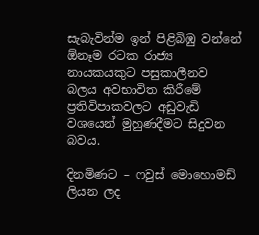සැබැවින්ම ඉන් පිළිබිඹු වන්නේ ඕනෑම රටක රාජ්‍ය නායකයකුට පසුකාලීනව බලය අවභාවිත කිරීමේ ප්‍රතිවිපාකවලට අඩුවැඩි වශයෙන් මුහුණදීමට සිදුවන බවය.

දිනමිණට – ෆවුස් මොහොමඩ් ලියන ලද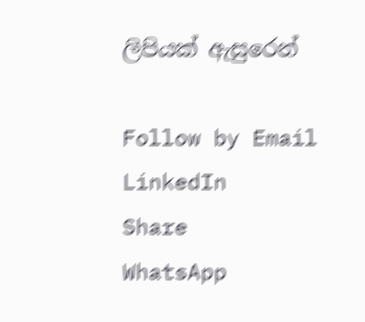ලිපියක් ඇසුරෙන්

Follow by Email
LinkedIn
Share
WhatsApp